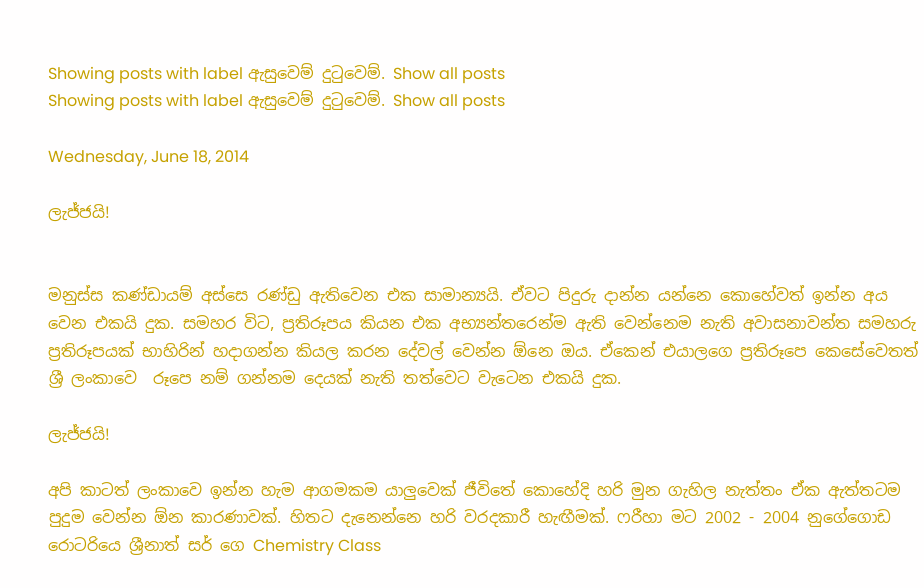Showing posts with label ඇසුවෙම් දුටුවෙම්. Show all posts
Showing posts with label ඇසුවෙම් දුටුවෙම්. Show all posts

Wednesday, June 18, 2014

ලැජ්ජයි!


මනුස්ස කණ්ඩායම් අස්සෙ රණ්ඩු ඇතිවෙන එක සාමාන්‍යයි. ඒවට පිදුරු දාන්න යන්නෙ කොහේවත් ඉන්න අය වෙන එකයි දුක. සමහර විට, ප්‍රතිරූපය කියන එක අභ්‍යන්තරෙන්ම ඇති වෙන්නෙම නැති අවාසනාවන්ත සමහරු ප්‍රතිරූපයක් භාහිරින් හදාගන්න කියල කරන දේවල් වෙන්න ඕනෙ ඔය. ඒකෙන් එයාලගෙ ප්‍රතිරූපෙ කෙසේවෙතත් ශ්‍රී ලංකාවෙ  රූපෙ නම් ගන්නම දෙයක් නැති තත්වෙට වැටෙන එකයි දුක.

ලැජ්ජයි!

අපි කාටත් ලංකාවෙ ඉන්න හැම ආගමකම යාලුවෙක් ජීවිතේ කොහේදි හරි මුන ගැහිල නැත්තං ඒක ඇත්තටම පුදුම වෙන්න ඕන කාරණාවක්. හිතට දැනෙන්නෙ හරි වරදකාරී හැඟීමක්. ෆරීහා මට 2002 - 2004 නුගේගොඩ රොටරියෙ ශ්‍රීනාත් සර් ගෙ Chemistry Class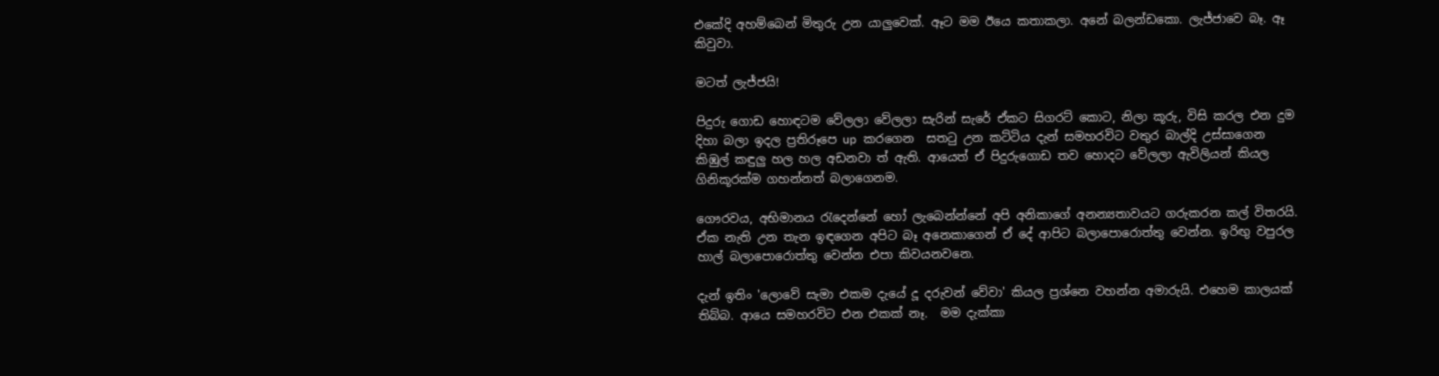එකේදි අහම්බෙන් මිතුරු උන යාලුවෙක්. ඈට මම ඊයෙ කතාකලා. අනේ බලන්ඩකො. ලැජ්ජාවෙ බෑ. ඈ කිවුවා.

මටත් ලැජ්ජයි!

පිදුරු ගොඩ හොඳටම වේලලා වේලලා සැරින් සැරේ ඒකට සිගරට් කොට, නිලා කූරු, විසි කරල එන දුම දිහා බලා ඉදල ප්‍රතිරූපෙ up කරගෙන  සතටු උන කට්ටිය දැන් සමහරවිට වතුර බාල්දි උස්සාගෙන කිඹුල් කඳුලු හල හල අඩනවා ත් ඇති. ආයෙත් ඒ පිදුරුගොඩ තව හොදට වේලලා ඇවිලියන් කියල ගිනිකූරක්ම ගහන්නත් බලාගෙනම.

ගෞරවය, අභිමානය රැදෙන්නේ හෝ ලැබෙන්න්නේ අපි අනිකාගේ අනන්‍යතාවයට ගරුකරන කල් විතරයි.  ඒක නැති උන තැන ඉඳගෙන අපිට බෑ අනෙකාගෙන් ඒ දේ ආපිට බලාපොරොත්තු වෙන්න. ඉරිඟු වපුරල හාල් බලාපොරොත්තු වෙන්න එපා කිවයනවනෙ.

දැන් ඉතිං 'ලොවේ සැමා එකම දැයේ දූ දරුවන් වේවා' කියල ප්‍රශ්නෙ වහන්න අමාරුයි. එහෙම කාලයක් තිබ්බ. ආයෙ සමහරවිට එන එකක් නෑ.  මම දැක්කා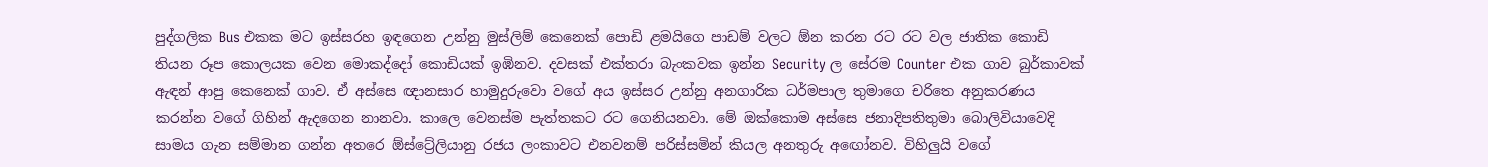පුද්ගලික Bus එකක මට ඉස්සරහ ඉඳගෙන උන්නු මුස්ලිම් කෙනෙක් පොඩි ළමයිගෙ පාඩම් වලට ඕන කරන රට රට වල ජාතික කොඩි තියන රූප කොලයක වෙන මොකද්දෝ කොඩියක් ඉඹිනව. දවසක් එක්තරා බැංකවක ඉන්න Security ල සේරම Counter එක ගාව බුර්කාවක් ඇඳන් ආපු කෙනෙක් ගාව. ඒ අස්සෙ ඥානසාර හාමුදුරුවො වගේ අය ඉස්සර උන්නු අනගාරික ධර්මපාල තුමාගෙ චරිතෙ අනුකරණය කරන්න වගේ ගිහින් ඇදගෙන නානවා. කාලෙ වෙනස්ම පැත්තකට රට ගෙනියනවා. මේ ඔක්කොම අස්සෙ ජනාදිපතිතුමා බොලිවියාවෙදි සාමය ගැන සම්මාන ගන්න අතරෙ ඕස්ට්‍රේලියානු රජය ලංකාවට එනවනම් පරිස්සමින් කියල අනතුරු අඟෝනව. විහිලුයි වගේ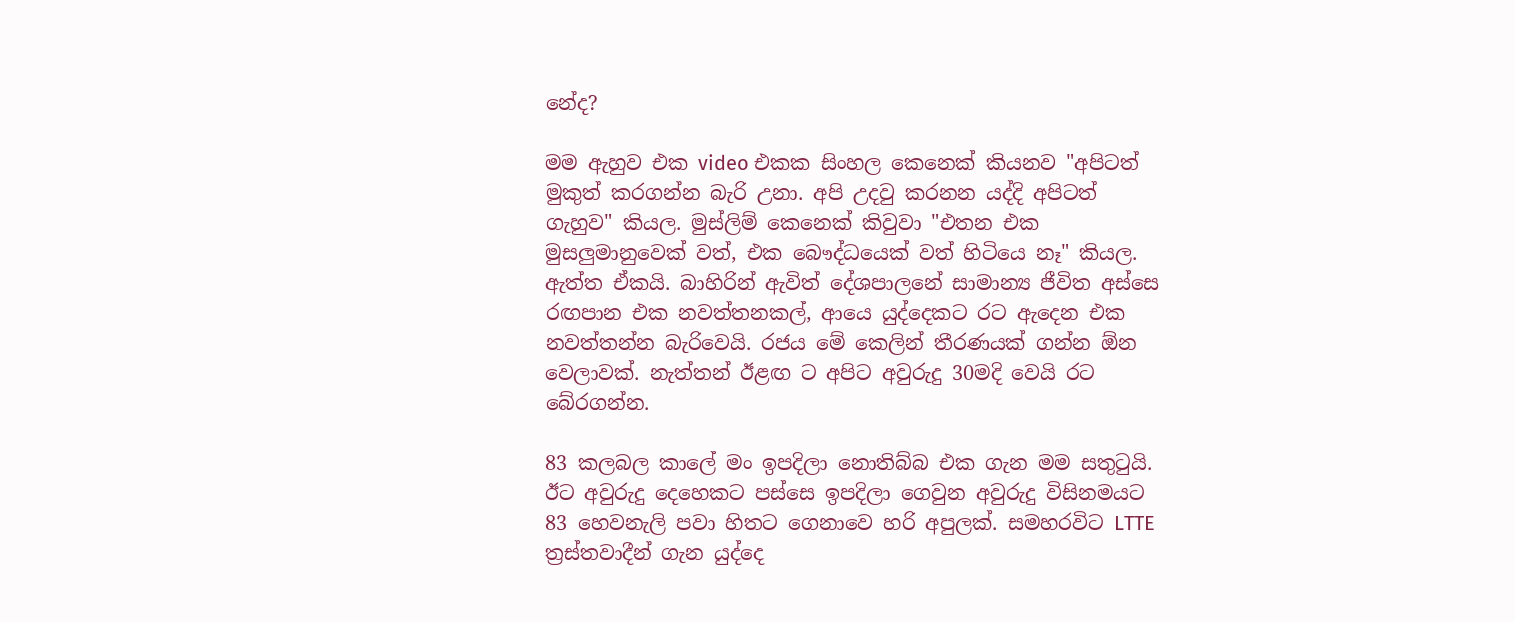නේද?

මම ඇහුව එක video එකක සිංහල කෙනෙක් කියනව "අපිටත් මුකුත් කරගන්න බැරි උනා. අපි උදවු කරනන යද්දි අපිටත් ගැහුව" කියල. මුස්ලිම් කෙනෙක් කිවුවා "එතන එක මුසලුමානුවෙක් වත්, එක බෞද්ධයෙක් වත් හිටියෙ නෑ" කියල. ඇත්ත ඒකයි. බාහිරින් ඇවිත් දේශපාලනේ සාමාන්‍ය ජීවිත අස්සෙ රඟපාන එක නවත්තනකල්, ආයෙ යුද්දෙකට රට ඇදෙන එක නවත්තන්න බැරිවෙයි. රජය මේ කෙලින් තීරණයක් ගන්න ඕන වෙලාවක්. නැත්තන් ඊළඟ ට අපිට අවුරුදු 30මදි වෙයි රට බේරගන්න.

83 කලබල කාලේ මං ඉපදිලා නොතිබ්බ එක ගැන මම සතුටුයි. ඊට අවුරුදු දෙහෙකට පස්සෙ ඉපදිලා ගෙවුන අවුරුදු විසිනමයට 83 හෙවනැලි පවා හිතට ගෙනාවෙ හරි අපුලක්. සමහරවිට LTTE ත්‍රස්තවාදීන් ගැන යුද්දෙ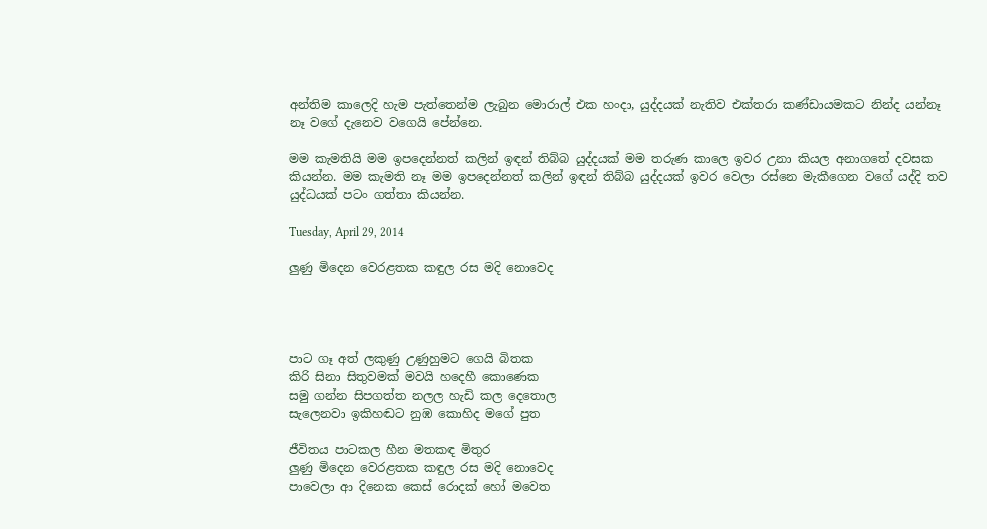අන්තිම කාලෙදි හැම පැත්තෙන්ම ලැබුන මොරාල් එක හංදා, යුද්දයක් නැතිව එක්තරා කණ්ඩායමකට නින්ද යන්නෑ නෑ වගේ දැනෙව වගෙයි පේන්නෙ.

මම කැමතියි මම ඉපදෙන්නත් කලින් ඉඳන් තිබ්බ යුද්දයක් මම තරුණ කාලෙ ඉවර උනා කියල අනාගතේ දවසක කියන්න. මම කැමති නෑ මම ඉපදෙන්නත් කලින් ඉඳන් තිබ්බ යුද්දයක් ඉවර වෙලා රස්නෙ මැකීගෙන වගේ යද්දි තව යුද්ධයක් පටං ගත්තා කියන්න.

Tuesday, April 29, 2014

ලුණු මිදෙන වෙරළතක කඳුල රස මදි නොවෙද




පාට ගෑ අත් ලකුණු උණුහුමට ගෙයි බිතක
කිරි සිනා සිතුවමක් මවයි හදෙහී කොණෙක
සමු ගන්න සිපගත්ත නලල හැඩි කල දෙතොල
සැලෙනවා ඉකිහඬට නුඹ කොහිද මගේ පුත

ජීවිතය පාටකල හීන මතකඳ මිතුර
ලුණු මිදෙන වෙරළතක කඳුල රස මදි නොවෙද
පාවෙලා ආ දිනෙක කෙස් රොදක් හෝ මවෙත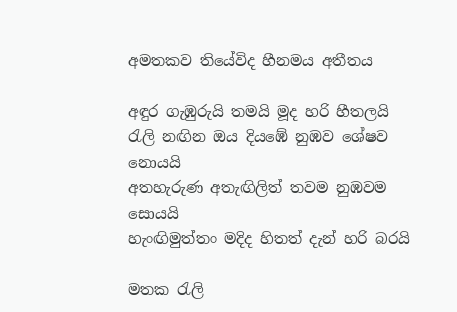අමතකව තියේවිද හීනමය අතීතය

අඳුර ගැඹුරුයි තමයි මූද හරි හීතලයි
රැලි නඟින ඔය දියඹේ නුඹව ශේෂව නොයයි
අතහැරුණ අතැඟිලිත් තවම නුඹවම සොයයි
හැංඟිමුත්තං මදිද හිතත් දැන් හරි බරයි

මතක රැලි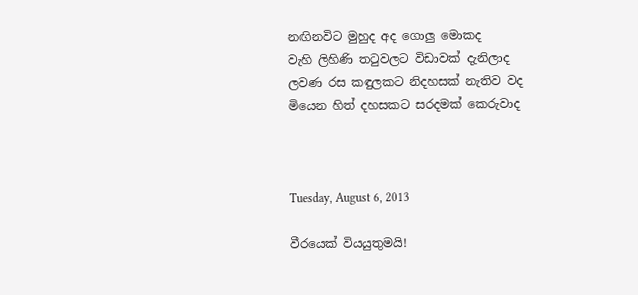නඟිනවිට මුහුද අද ගොලු මොකද
වැහි ලිහිණි තටුවලට විඩාවක් දැනිලාද
ලවණ රස කඳුලකට නිදහසක් නැතිව වද
මියෙන හිත් දහසකට සරදමක් කෙරුවාද



Tuesday, August 6, 2013

වීරයෙක් වියයුතුමයි!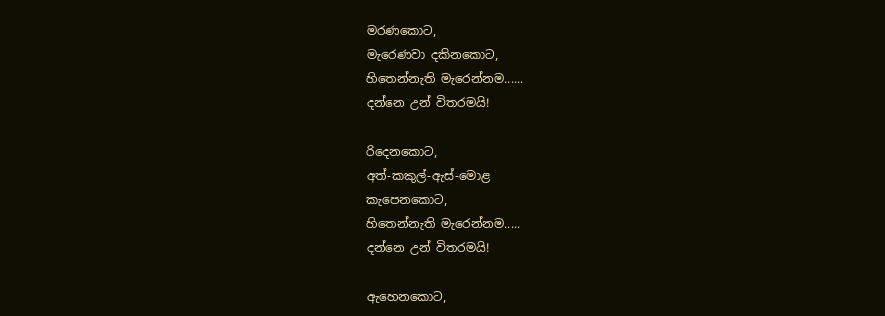මරණකොට,
මැරෙණවා දකිනකොට,
හිතෙන්නැති මැරෙන්නම......
දන්නෙ උන් විතරමයි!

රිදෙනකොට,
අත්-කකුල්-ඇස්-මොළ
කැපෙනකොට,
හිතෙන්නැති මැරෙන්නම.....
දන්නෙ උන් විතරමයි!

ඇහෙනකොට,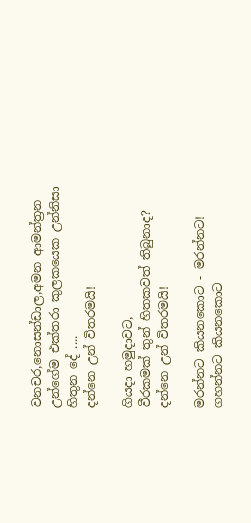වනචර,නොසන්ඩාල,අමන ආමන්ත්‍රන
උන්ගේම එක්තරා කුලකයෙක උන්නිසා
හිතුන දේ ....
දන්නෙ උන් විතරමයි!

ගියදා හමුදාවට,
වීරකමක් තුන් හිතකවත් තිබුනාද?
දන්නෙ උන් විතරමයි!

මරන්නට කියනකොට - මරන්නට!
ගහන්නට කියනකොට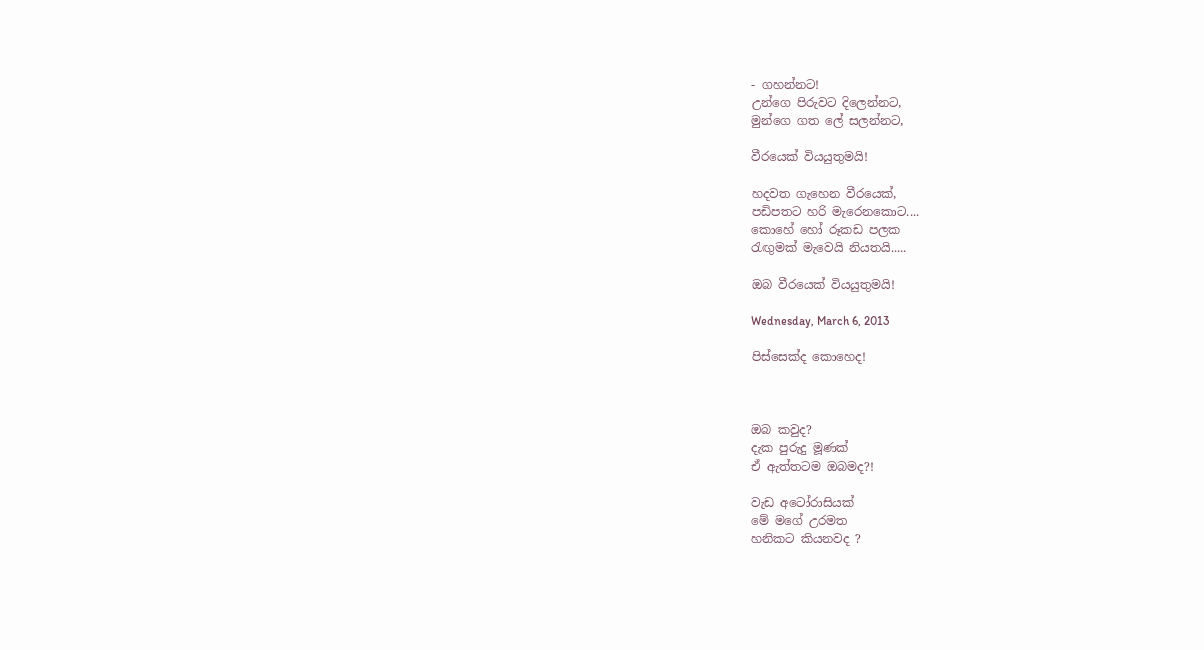- ගහන්නට!
උන්ගෙ පිරුවට දිලෙන්නට,
මුන්ගෙ ගත ලේ සලන්නට,

වීරයෙක් වියයුතුමයි!

හදවත ගැහෙන වීරයෙක්,
පඩිපතට හරි මැරෙනකොට....
කොහේ හෝ රූකඩ පලක
රැඟුමක් මැවෙයි නියතයි.....

ඔබ වීරයෙක් වියයුතුමයි!

Wednesday, March 6, 2013

පිස්සෙක්ද කොහෙද!



ඔබ කවුද?
දැක පුරුදු මූණක්
ඒ ඇත්තටම ඔබමද?!

වැඩ අටෝරාසියක්
මේ මගේ උරමත
හනිකට කියනවද ?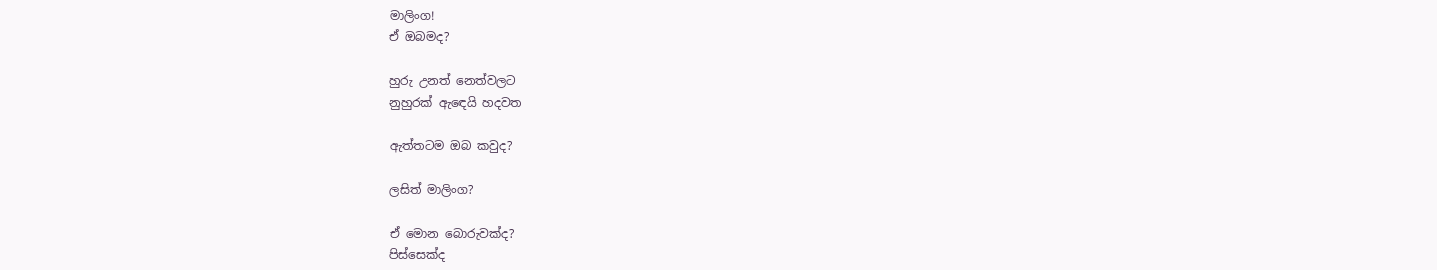මාලිංග!
ඒ ඔබමද?

හුරු උනත් නෙත්වලට
නුහුරක් ඇඳෙයි හදවත

ඇත්තටම ඔබ කවුද?

ලසිත් මාලිංග?

ඒ මොන බොරුවක්ද?
පිස්සෙක්ද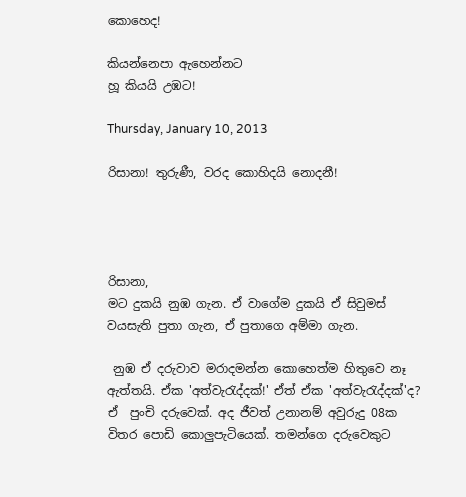කොහෙද!

කියන්නෙපා ඇහෙන්නට
හූ කියයි උඹට!

Thursday, January 10, 2013

රිසානා! තුරුණී, වරද කොහිදයි නොදනී!




රිසානා,
මට දුකයි නුඹ ගැන. ඒ වාගේම දුකයි ඒ සිවුමස් වයසැති පුතා ගැන, ඒ පුතාගෙ අම්මා ගැන.

 නුඹ ඒ දරුවාව මරාදමන්න කොහෙත්ම හිතුවෙ නෑ ඇත්තයි. ඒක 'අත්වැරැද්දක්!' ඒත් ඒක 'අත්වැරැද්දක්'ද? ඒ  පුංචි දරුවෙක්. අද ජීවත් උනානම් අවුරුදු 08ක විතර පොඩි කොලුපැටියෙක්. තමන්ගෙ දරුවෙකුට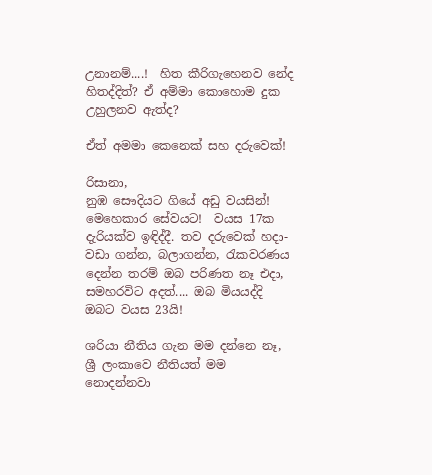උනානම්....!  හිත කීරිගැහෙනව නේද හිතද්දිත්? ඒ අම්මා කොහොම දුක උහුලනව ඇත්ද?

ඒත් අමමා කෙනෙක් සහ දරුවෙක්!

රිසානා,
නුඹ සෞදියට ගියේ අඩු වයසින්! මෙහෙකාර සේවයට!  වයස 17ක දැරියක්ව ඉඳිද්දී. තව දරුවෙක් හදා-වඩා ගන්න, බලාගන්න, රැකවරණය දෙන්න තරම් ඔබ පරිණත නෑ එදා, සමහරවිට අදත්.... ඔබ මියයද්දි ඔබට වයස 23යි!

ශරියා නීතිය ගැන මම දන්නෙ නෑ, ශ්‍රී ලංකාවෙ නීතියත් මම නොදන්නවා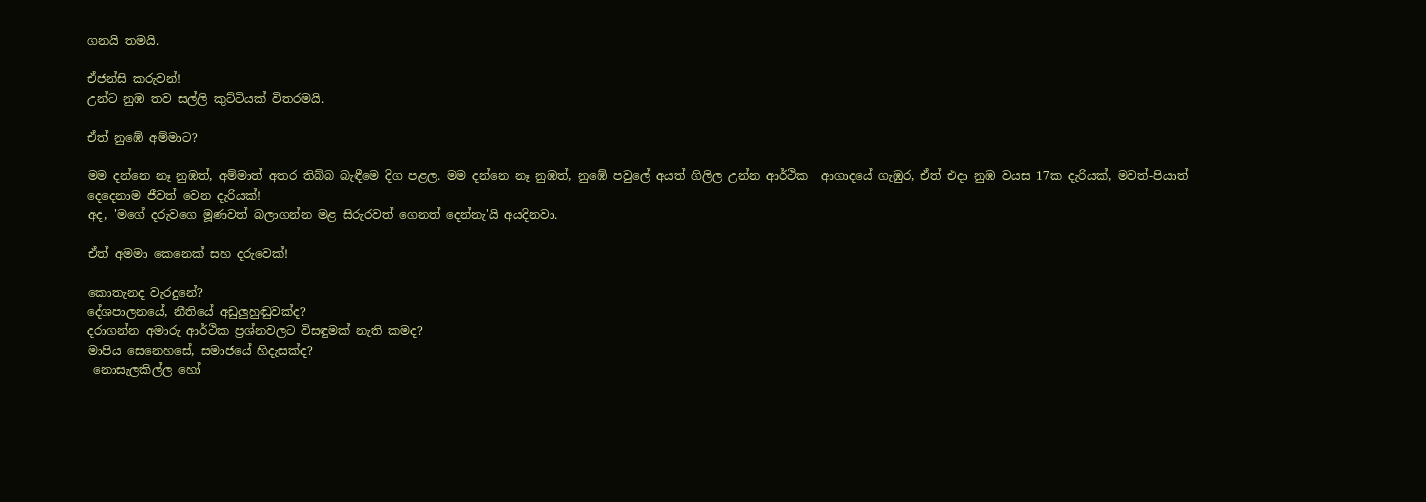ගනයි තමයි.

ඒජන්සි කරුවන්!
උන්ට නුඹ තව සල්ලි කුට්ටියක් විතරමයි.

ඒත් නුඹේ අම්මාට?

මම දන්නෙ නෑ නුඹත්, අම්මාත් අතර තිබ්බ බැඳීමෙ දිග පළල. මම දන්නෙ නෑ නුඹත්, නුඹේ පවුලේ අයත් ගිලිල උන්න ආර්ථික  ආගාදයේ ගැඹුර, ඒත් එදා නුඹ වයස 17ක දැරියක්, මවත්-පියාත් දෙදෙනාම ජීවත් වෙන දැරියක්!
අද, 'මගේ දරුවගෙ මූණවත් බලාගන්න මළ සිරුරවත් ගෙනත් දෙන්නැ'යි අයදිනවා.

ඒත් අමමා කෙනෙක් සහ දරුවෙක්!

කොතැනද වැරදුනේ?
දේශපාලනයේ, නීතියේ අඩුලුහුඬුවක්ද?
දරාගන්න අමාරු ආර්ථික ප්‍රශ්නවලට විසඳුමක් නැති කමද?
මාපිය සෙනෙහසේ, සමාජයේ හිදැසක්ද?
 නොසැලකිල්ල හෝ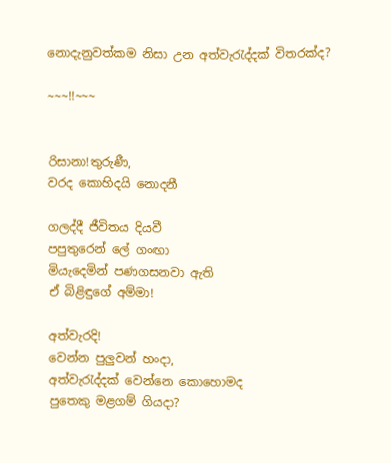නොදැනුවත්කම නිසා උන අත්වැරැද්දක් විතරක්ද?

~~~!!~~~


රිසානා!තුරුණී,
වරද කොහිදයි නොදනී

ගලද්දී ජීවිතය දියවී
පපුතුරෙන් ලේ ගංඟා
මියැදෙමින් පණගසනවා ඇති
ඒ බිළිඳුගේ අම්මා!

අත්වැරදි!
වෙන්න පුලුවන් හංදා,
අත්වැරැද්දක් වෙන්නෙ කොහොමද
පුතෙකු මළගම් ගියදා?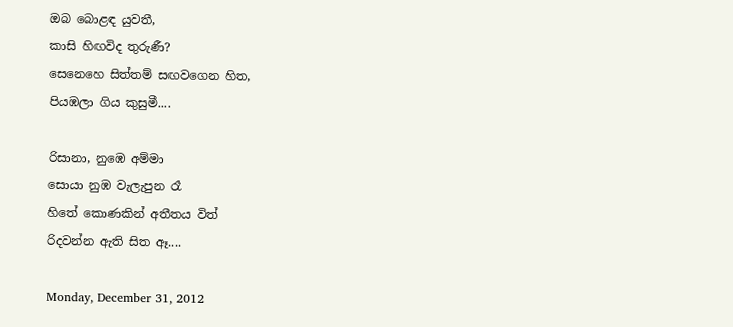ඔබ බොළඳ යුවතී,
කාසි හිඟවිද තුරුණී?
සෙනෙහෙ සිත්තම් සඟවගෙන හිත,
පියඹලා ගිය කුසුමී....

රිසානා, නුඹෙ අම්මා
සොයා නුඹ වැලැපුන රෑ
හිතේ කොණකින් අතීතය විත්
රිදවන්න ඇති සිත ඈ....

Monday, December 31, 2012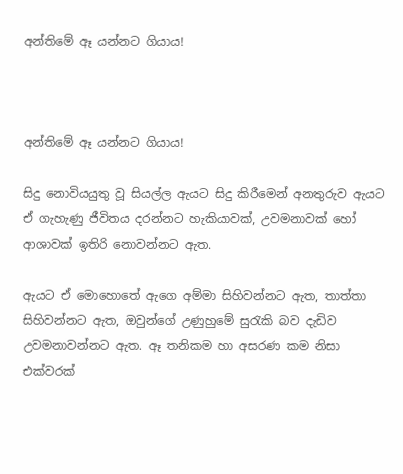අන්තිමේ ඈ යන්නට ගියාය!



අන්තිමේ ඈ යන්නට ගියාය!

සිදු නොවියයුතු වූ සියල්ල ඇයට සිදු කිරීමෙන් අනතුරුව ඇයට ඒ ගැහැණු ජීවිතය දරන්නට හැකියාවක්, උවමනාවක් හෝ ආශාවක් ඉතිරි නොවන්නට ඇත.

ඇයට ඒ මොහොතේ ඇගෙ අම්මා සිහිවන්නට ඇත, තාත්තා සිහිවන්නට ඇත, ඔවුන්ගේ උණුහුමේ සුරැකි බව දැඩිව උවමනාවන්නට ඇත. ඈ තනිකම හා අසරණ කම නිසා එක්වරක්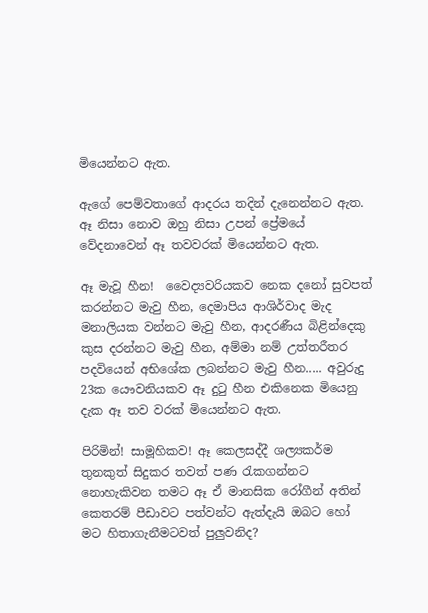මියෙන්නට ඇත.

ඇගේ පෙම්වතාගේ ආදරය තදින් දැනෙන්නට ඇත. ඈ නිසා නොව ඔහු නිසා උපන් ප්‍රේමයේ වේදනාවෙන් ඈ තවවරක් මියෙන්නට ඇත.

ඈ මැවූ හීන!  වෛද්‍යවරියකව නෙක දනෝ සුවපත් කරන්නට මැවු හීන, දෙමාපිය ආශිර්වාද මැද මනාලියක වන්නට මැවු හීන, ආදරණීය බිළින්දෙකු කුස දරන්නට මැවු හීන, අම්මා නම් උත්තරීතර පදවියෙන් අභිශේක ලබන්නට මැවු හීන..... අවුරුදු 23ක යෞවනියකව ඈ දුටු හීන එකිනෙක මියෙනු දැක ඈ තව වරක් මියෙන්නට ඇත.

පිරිමින්! සාමූහිකව! ඈ කෙලසද්දී ශල්‍යකර්ම තුනකුත් සිදුකර තවත් පණ රැකගන්නට නොහැකිවන තමට ඈ ඒ මානසික රෝගීන් අතින් කෙතරම් පීඩාවට පත්වන්ට ඇත්දැයි ඔබට හෝ මට හිතාගැනීමටවත් පුලුවනිද?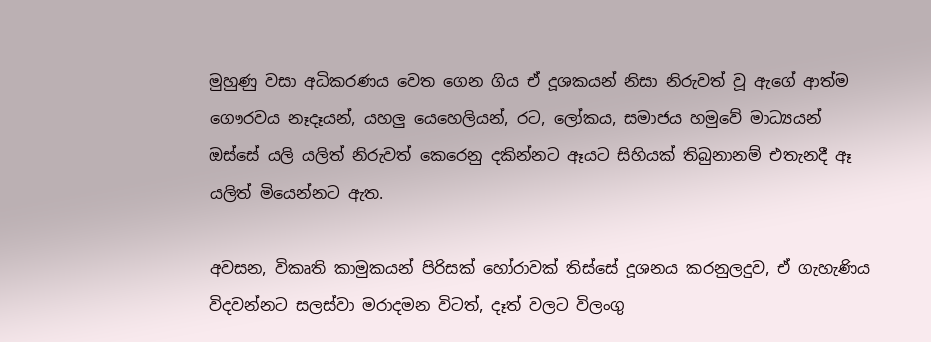මුහුණු වසා අධිකරණය වෙත ගෙන ගිය ඒ දූශකයන් නිසා නිරුවත් වූ ඇගේ ආත්ම ගෞරවය නෑදෑයන්, යහලු යෙහෙලියන්, රට, ලෝකය, සමාජය හමුවේ මාධ්‍යයන් ඔස්සේ යලි යලිත් නිරුවත් කෙරෙනු දකින්නට ඈයට සිහියක් තිබුනානම් එතැනදී ඈ යලිත් මියෙන්නට ඇත.

අවසන, විකෘති කාමුකයන් පිරිසක් හෝරාවක් තිස්සේ දූශනය කරනුලදුව, ඒ ගැහැණිය විදවන්නට සලස්වා මරාදමන විටත්, දෑත් වලට විලංගු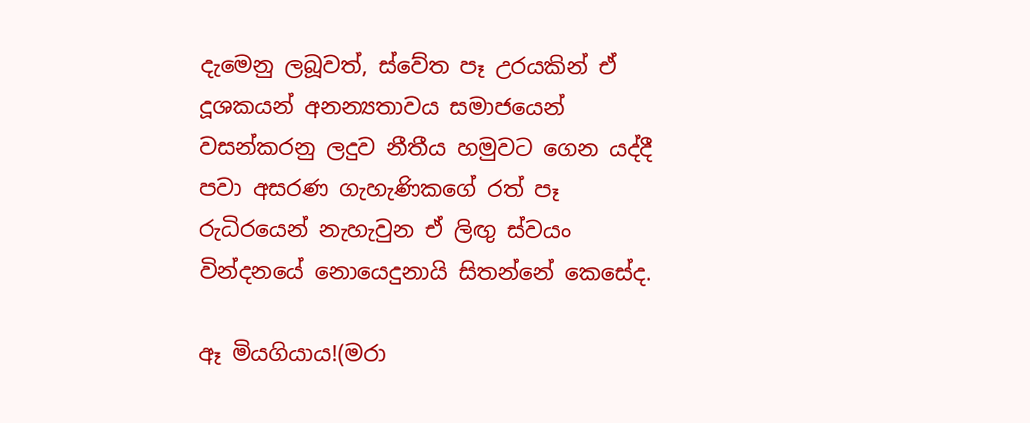දැමෙනු ලබූවත්, ස්වේත පෑ උරයකින් ඒ දූශකයන් අනන්‍යතාවය සමාජයෙන් වසන්කරනු ලදුව නීතීය හමුවට ගෙන යද්දී පවා අසරණ ගැහැණිකගේ රත් පෑ රුධිරයෙන් නැහැවුන ඒ ලිඟු ස්වයං වින්දනයේ නොයෙදුනායි සිතන්නේ කෙසේද.

ඈ මියගියාය!(මරා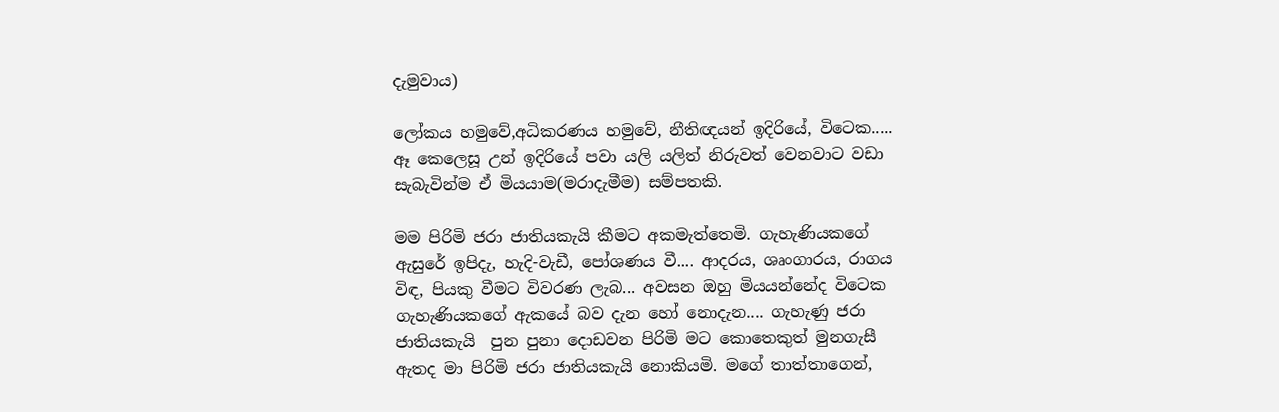දැමුවාය)

ලෝකය හමුවේ,අධිකරණය හමුවේ, නීතිඥයන් ඉදිරියේ, විටෙක.....  ඈ කෙලෙසූ උන් ඉදිරියේ පවා යලි යලිත් නිරුවත් වෙනවාට වඩා සැබැවින්ම ඒ මියයාම(මරාදැමීම) සම්පතකි.

මම පිරිමි ජරා ජාතියකැයි කීමට අකමැත්තෙමි. ගැහැණියකගේ ඇසුරේ ඉපිදැ, හැදි-වැඩී, පෝශණය වී.... ආදරය, ශෘංගාරය, රාගය විඳ, පියකු වීමට විවරණ ලැබ... අවසන ඔහු මියයන්නේද විටෙක ගැහැණියකගේ ඇකයේ බව දැන හෝ නොදැන.... ගැහැණු ජරා ජාතියකැයි  පුන පුනා දොඩවන පිරිමි මට කොතෙකුත් මුනගැසී ඇතද මා පිරිමි ජරා ජාතියකැයි නොකියමි. මගේ තාත්තාගෙන්,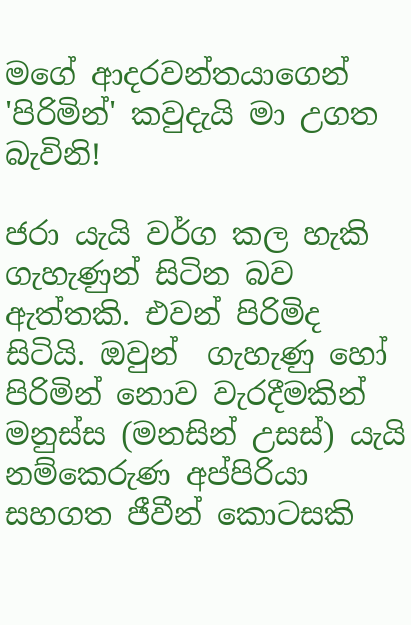මගේ ආදරවන්තයාගෙන් 'පිරිමින්' කවුදැයි මා උගත බැවිනි!

ජරා යැයි වර්ග කල හැකි ගැහැණුන් සිටින බව ඇත්තකි. එවන් පිරිමිද සිටියි. ඔවුන්  ගැහැණු හෝ පිරිමින් නොව වැරදීමකින් මනුස්ස (මනසින් උසස්) යැයි නම්කෙරුණ අප්පිරියා සහගත ජීවීන් කොටසකි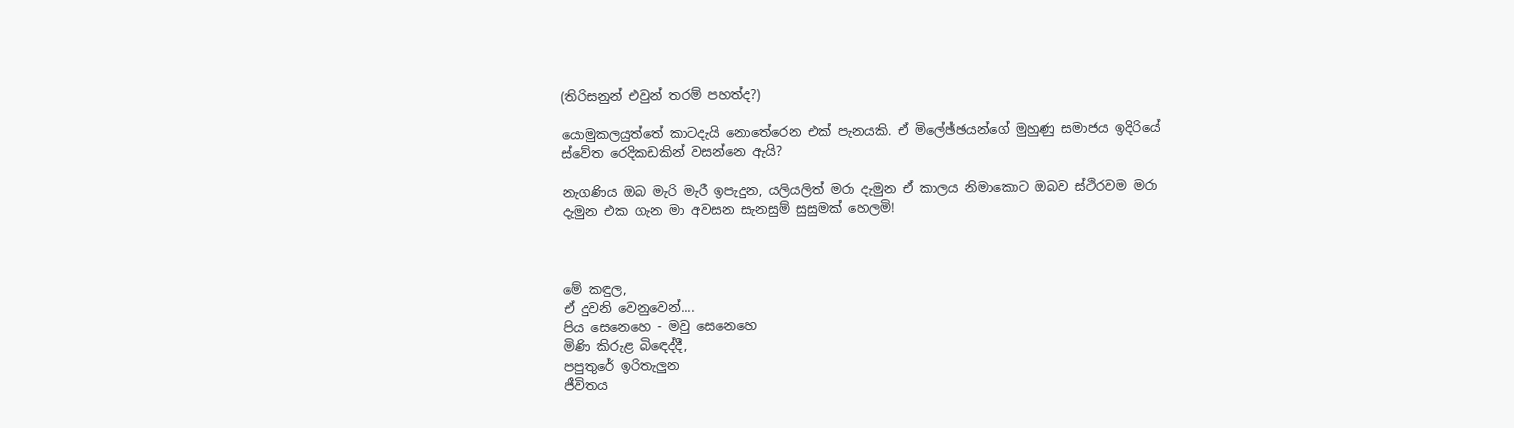(තිරිසනුන් එවුන් තරම් පහත්ද?)

යොමුකලයුත්තේ කාටදැයි නොතේරෙන එක් පැනයකි. ඒ මිලේඡ්ඡයන්ගේ මුහුණු සමාජය ඉදිරියේ ස්වේත රෙදිකඩකින් වසන්නෙ ඇයි?

නැගණිය ඔබ මැරි මැරී ඉපැදුන, යලියලිත් මරා දැමුන ඒ කාලය නිමාකොට ඔබව ස්ථිරවම මරා දැමුන එක ගැන මා අවසන සැනසුම් සුසුමක් හෙලමි!



මේ කඳුල,
ඒ දුවනි වෙනුවෙන්....
පිය සෙනෙහෙ - මවු සෙනෙහෙ
මිණි කිරුළ බිඳෙද්දී,
පපුතුරේ ඉරිතැලුන
ජීවිතය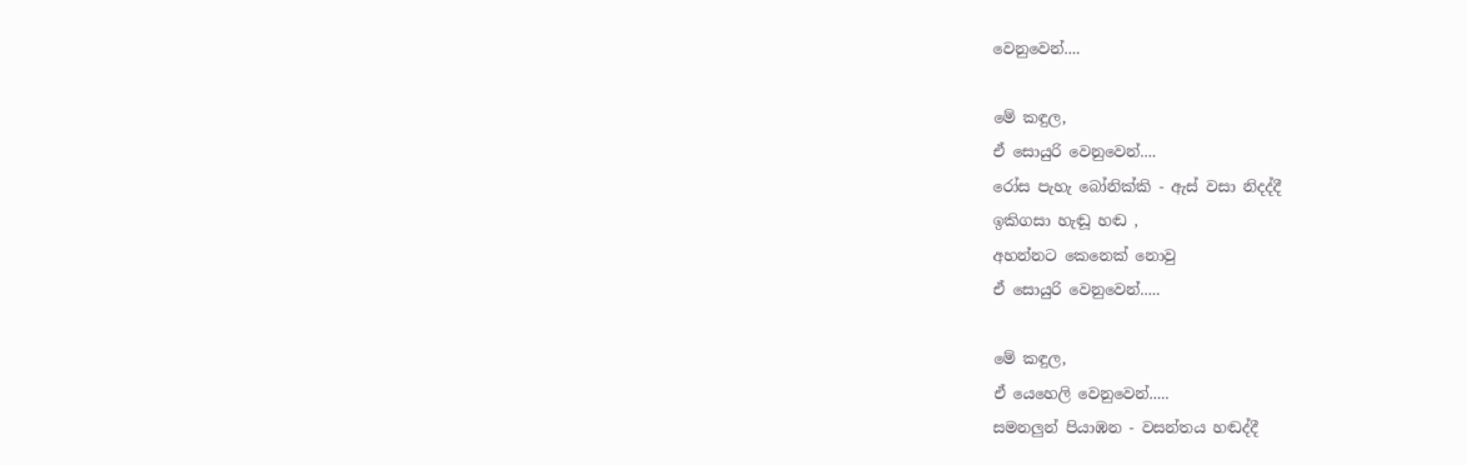වෙනුවෙන්....

මේ කඳුල,
ඒ සොයුරි වෙනුවෙන්....
රෝස පැහැ බෝනික්කි - ඇස් වසා නිදද්දී
ඉකිගසා හැඬූ හඬ ,
අහන්නට කෙනෙක් නොවු
ඒ සොයුරි වෙනුවෙන්.....

මේ කඳුල,
ඒ යෙහෙලි වෙනුවෙන්.....
සමනලුන් පියාඹන - වසන්තය හඬද්දී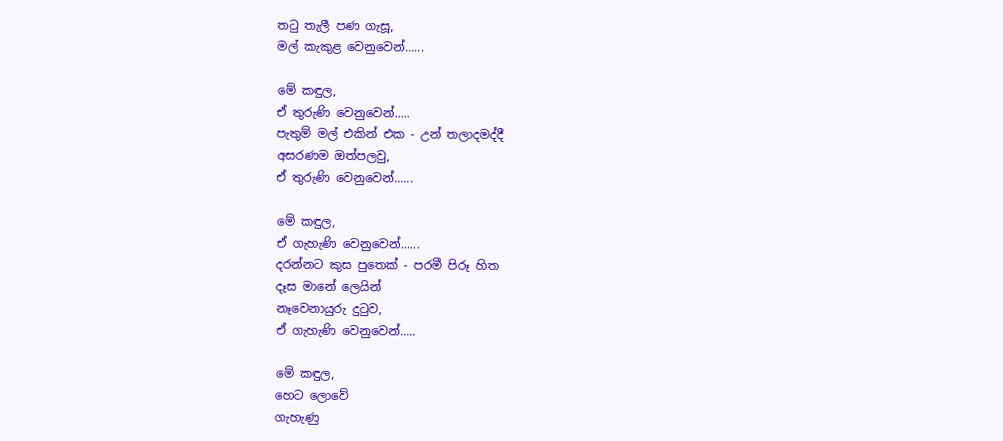තටු තැලී පණ ගැසූ,
මල් කැකුළ වෙනුවෙන්......

මේ කඳුල,
ඒ තුරුණි වෙනුවෙන්.....
පැතුම් මල් එකින් එක - උන් තලාදමද්දී
අසරණම ඔත්පලවු,
ඒ තුරුණි වෙනුවෙන්......

මේ කඳුල,
ඒ ගැහැණි වෙනුවෙන්......
දරන්නට කුස පුතෙක් - පරමී පිරූ හිත
දෑස මානේ ලෙයින්
නෑවෙනායුරු දුටුව,
ඒ ගැහැණි වෙනුවෙන්.....

මේ කඳුල,
හෙට ලොවේ
ගැහැණු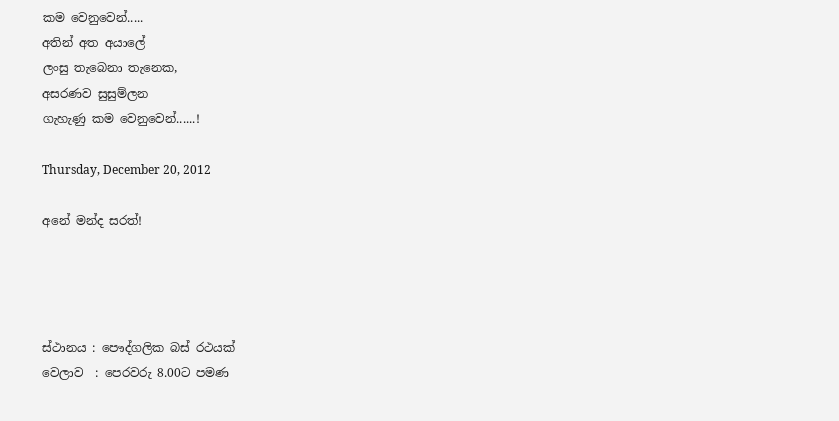කම වෙනුවෙන්.....
අතින් අත අයාලේ
ලංසු තැබෙනා තැනෙක,
අසරණව සුසුම්ලන
ගැහැණු කම වෙනුවෙන්......!

Thursday, December 20, 2012

අනේ මන්ද සරත්!




ස්ථානය : පෞද්ගලික බස් රථයක්
වෙලාව  : පෙරවරු 8.00ට පමණ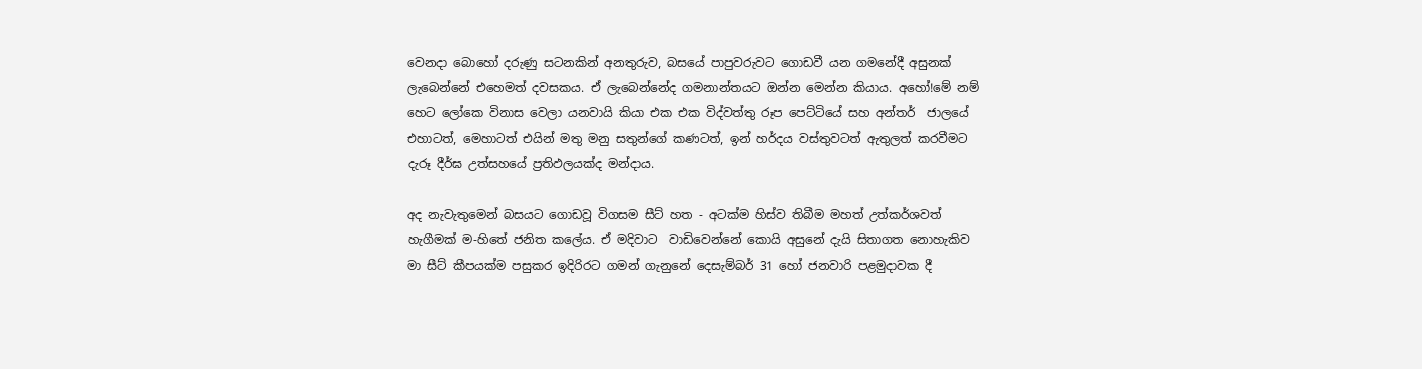වෙනදා බොහෝ දරුණු සටනකින් අනතුරුව, බසයේ පාපුවරුවට ගොඩවී යන ගමනේදී අසුනක් ලැබෙන්නේ එහෙමත් දවසකය. ඒ ලැබෙන්නේද ගමනාන්තයට ඔන්න මෙන්න කියාය. අහෝ!මේ නම් හෙට ලෝකෙ විනාස වෙලා යනවායි කියා එක එක විද්වත්තු රූප පෙට්ටියේ සහ අන්තර්  ජාලයේ එහාටත්, මෙහාටත් එයින් මතු මනු සතුන්ගේ කණටත්, ඉන් හර්දය වස්තුවටත් ඇතුලත් කරවීමට දැරූ දීර්ඝ උත්සහයේ ප්‍රතිඵලයක්ද මන්දාය.

අද නැවැතුමෙන් බසයට ගොඩවූ විගසම සීට් හත - අටක්ම හිස්ව තිබීම මහත් උත්කර්ශවත් හැගීමක් ම-හිතේ ජනිත කලේය. ඒ මදිවාට  වාඩිවෙන්නේ කොයි අසුනේ දැයි සිතාගත නොහැකිව මා සීට් කීපයක්ම පසුකර ඉදිරිරට ගමන් ගැනුනේ දෙසැම්බර් 31 හෝ ජනවාරි පළමුදාවක දී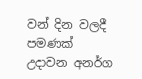වන් දින වලදී පමණක් උදාවන අනර්ග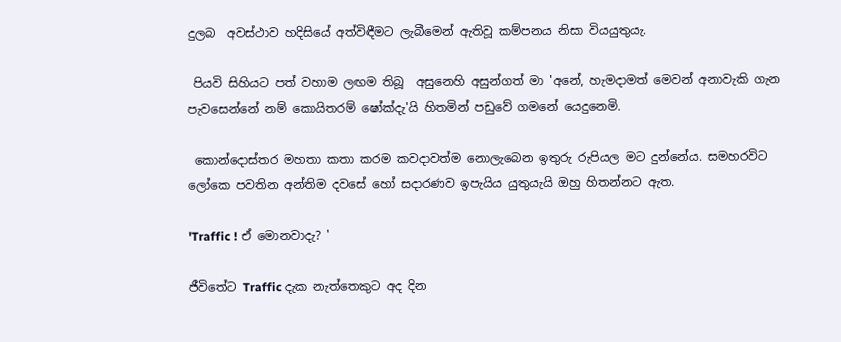දුලබ  අවස්ථාව හදිසියේ අත්විඳීමට ලැබීමෙන් ඇතිවූ කම්පනය නිසා වියයුතුයැ.

 පියවි සිහියට පත් වහාම ලඟම තිබූ  අසුනෙහි අසුන්ගත් මා 'අනේ, හැමදාමත් මෙවන් අනාවැකි ගැන පැවසෙන්නේ නම් කොයිතරම් ෂෝක්දැ'යි හිතමින් පඩුවේ ගමනේ යෙදුනෙමි.

 කොන්දොස්තර මහතා කතා කරම කවදාවත්ම නොලැබෙන ඉතුරු රුපියල මට දුන්නේය. සමහරවිට ලෝකෙ පවතින අන්තිම දවසේ හෝ සදාරණව ඉපැයිය යුතුයැයි ඔහු හිතන්නට ඇත.

'Traffic ! ඒ මොනවාදැ? '

ජීවිතේට Traffic දැක නැත්තෙකුට අද දින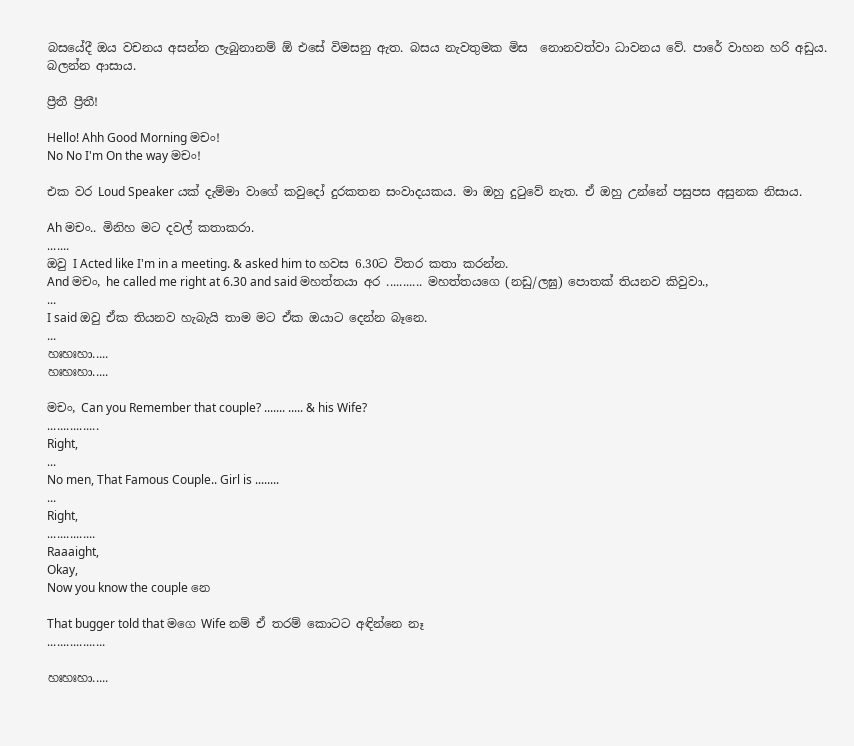බසයේදී ඔය වචනය අසන්න ලැබුනානම් ඕ එසේ විමසනු ඇත. බසය නැවතුමක මිස  නොනවත්වා ධාවනය වේ. පාරේ වාහන හරි අඩුය. බලන්න ආසාය.

ප්‍රීතී ප්‍රීතී!

Hello! Ahh Good Morning මචං!
No No I'm On the way මචං!

එක වර Loud Speaker යක් දැම්මා වාගේ කවුදෝ දුරකතන සංවාදයකය. මා ඔහු දුටුවේ නැත. ඒ ඔහු උන්නේ පසුපස අසුනක නිසාය.

Ah මචං.. මිනිහ මට දවල් කතාකරා.
.......
ඔවු I Acted like I'm in a meeting. & asked him to හවස 6.30ට විතර කතා කරන්න.
And මචං, he called me right at 6.30 and said මහත්තයා අර ........... මහත්තයගෙ (නඩු/ලඝු) පොතක් තියනව කිවුවා.,
...
I said ඔවු ඒක තියනව හැබැයි තාම මට ඒක ඔයාට දෙන්න බෑනෙ.
...
හඃහඃහා.....
හඃහඃහා.....

මචං, Can you Remember that couple? ....... ..... & his Wife?
................
Right,
...
No men, That Famous Couple.. Girl is ........
...
Right,
...............
Raaaight,
Okay,
Now you know the couple නෙ

That bugger told that මගෙ Wife නම් ඒ තරම් කොටට අඳින්නෙ නෑ
..................

හඃහඃහා.....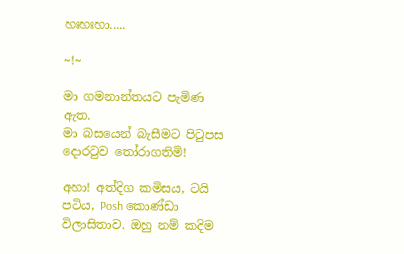හඃහඃහා.....

~!~

මා ගමනාන්තයට පැමිණ ඇත.
මා බසයෙන් බැසීමට පිටුපස දොරටුව තෝරාගතිමි!

අහා! අත්දිග කමිසය, ටයි පටිය, Posh කොණ්ඩා විලාසිතාව. ඔහු නම් කදිම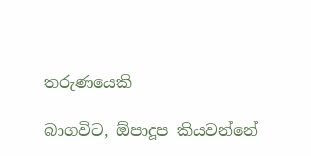තරුණයෙකි

බාගවිට, ඕපාදූප කියවන්නේ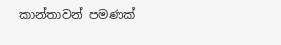කාන්තාවන් පමණක්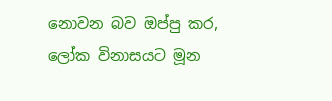නොවන බව ඔප්පු කර, ලෝක විනාසයට මූන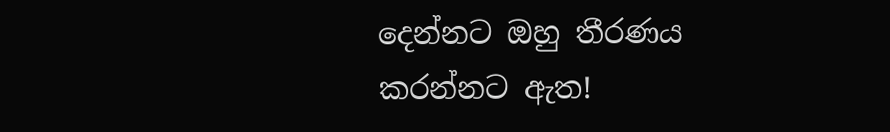දෙන්නට ඔහු තීරණය කරන්නට ඇත!